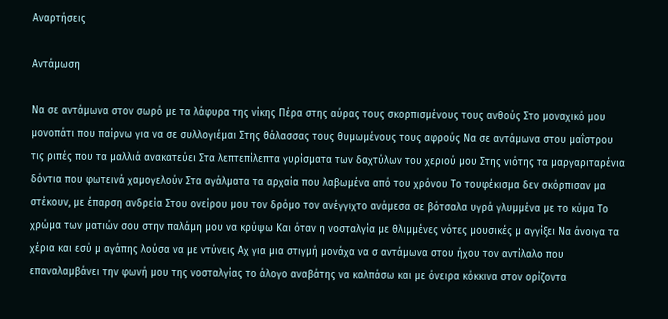Αναρτήσεις

Αντάμωση

Να σε αντάμωνα στον σωρό με τα λάφυρα της νίκης Πέρα στης αύρας τους σκορπισμένους τους ανθούς Στο μοναχικό μου μονοπάτι που παίρνω για να σε συλλογιέμαι Στης θάλασσας τους θυμωμένους τους αφρούς Να σε αντάμωνα στου μαΐστρου τις ριπές που τα μαλλιά ανακατεύει Στα λεπτεπίλεπτα γυρίσματα των δαχτύλων του χεριού μου Στης νιότης τα μαργαριταρένια δόντια που φωτεινά χαμογελούν Στα αγάλματα τα αρχαία που λαβωμένα από του χρόνου Το τουφέκισμα δεν σκόρπισαν μα στέκουν, με έπαρση ανδρεία Στου ονείρου μου τον δρόμο τον ανέγγιχτο ανάμεσα σε βότσαλα υγρά γλυμμένα με το κύμα Το χρώμα των ματιών σου στην παλάμη μου να κρύψω Και όταν η νοσταλγία με θλιμμένες νότες μουσικές μ αγγίξει Να άνοιγα τα χέρια και εσύ μ αγάπης λούσα να με ντύνεις Αχ για μια στιγμή μονάχα να σ αντάμωνα στου ήχου τον αντίλαλο που επαναλαμβάνει την φωνή μου της νοσταλγίας το άλογο αναβάτης να καλπάσω και με όνειρα κόκκινα στον ορίζοντα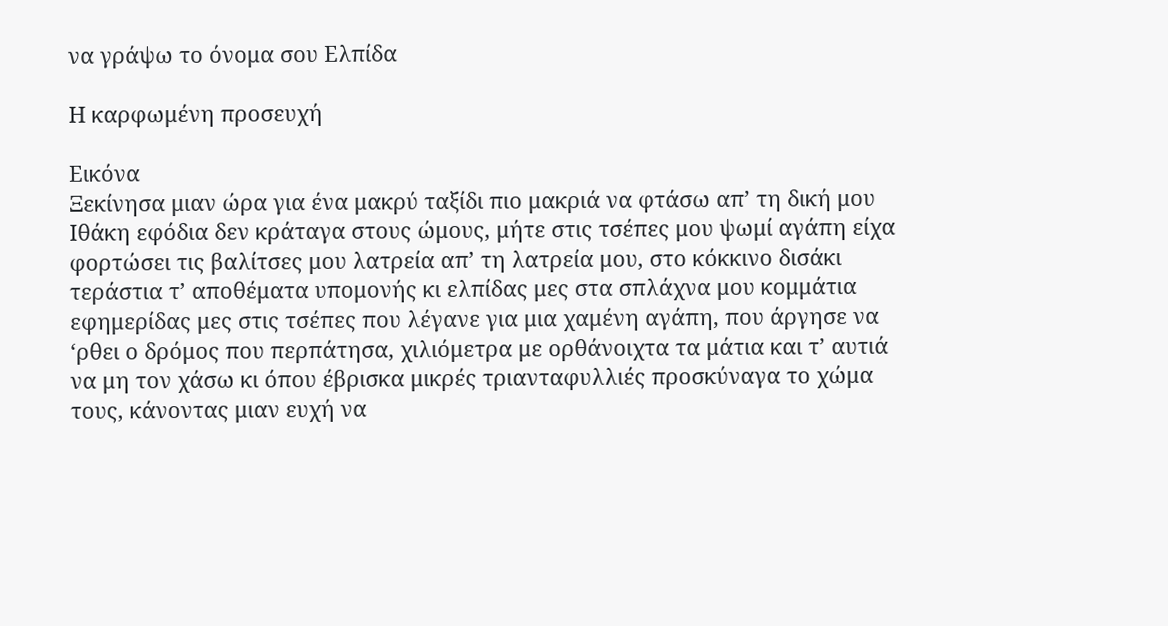να γράψω το όνομα σου Ελπίδα

Η καρφωμένη προσευχή

Εικόνα
Ξεκίνησα μιαν ώρα για ένα μακρύ ταξίδι πιο μακριά να φτάσω απ’ τη δική μου Ιθάκη εφόδια δεν κράταγα στους ώμους, μήτε στις τσέπες μου ψωμί αγάπη είχα φορτώσει τις βαλίτσες μου λατρεία απ’ τη λατρεία μου, στο κόκκινο δισάκι τεράστια τ’ αποθέματα υπομονής κι ελπίδας μες στα σπλάχνα μου κομμάτια εφημερίδας μες στις τσέπες που λέγανε για μια χαμένη αγάπη, που άργησε να ‘ρθει ο δρόμος που περπάτησα, χιλιόμετρα με ορθάνοιχτα τα μάτια και τ’ αυτιά να μη τον χάσω κι όπου έβρισκα μικρές τριανταφυλλιές προσκύναγα το χώμα τους, κάνοντας μιαν ευχή να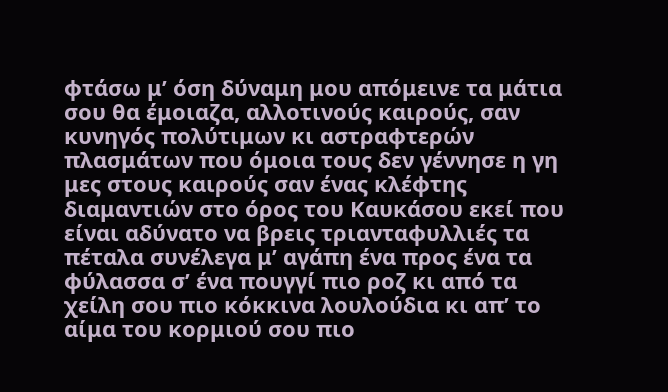φτάσω μ’ όση δύναμη μου απόμεινε τα μάτια σου θα έμοιαζα, αλλοτινούς καιρούς, σαν κυνηγός πολύτιμων κι αστραφτερών πλασμάτων που όμοια τους δεν γέννησε η γη μες στους καιρούς σαν ένας κλέφτης διαμαντιών στο όρος του Καυκάσου εκεί που είναι αδύνατο να βρεις τριανταφυλλιές τα πέταλα συνέλεγα μ’ αγάπη ένα προς ένα τα φύλασσα σ’ ένα πουγγί πιο ροζ κι από τα χείλη σου πιο κόκκινα λουλούδια κι απ’ το αίμα του κορμιού σου πιο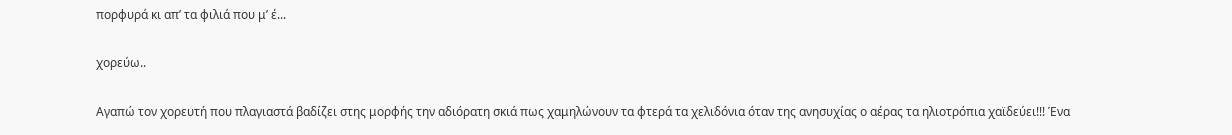πορφυρά κι απ’ τα φιλιά που μ’ έ...

χορεύω..

Αγαπώ τον χορευτή που πλαγιαστά βαδίζει στης μορφής την αδιόρατη σκιά πως χαμηλώνουν τα φτερά τα χελιδόνια όταν της ανησυχίας ο αέρας τα ηλιοτρόπια χαϊδεύει!!! Ένα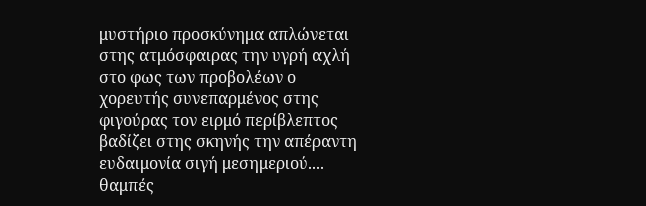μυστήριο προσκύνημα απλώνεται στης ατμόσφαιρας την υγρή αχλή στο φως των προβολέων ο χορευτής συνεπαρμένος στης φιγούρας τον ειρμό περίβλεπτος βαδίζει στης σκηνής την απέραντη ευδαιμονία σιγή μεσημεριού.... θαμπές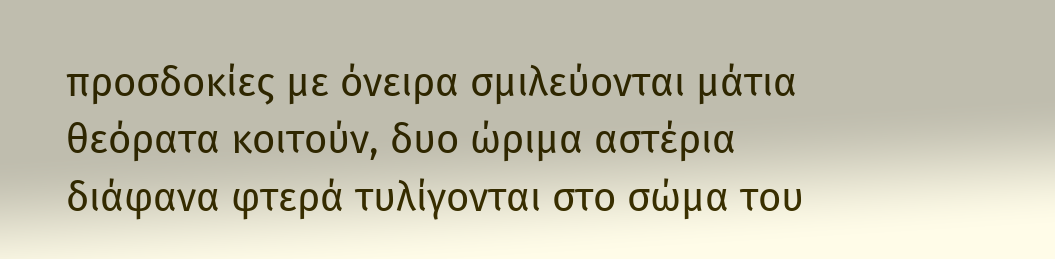προσδοκίες με όνειρα σμιλεύονται μάτια θεόρατα κοιτούν, δυο ώριμα αστέρια διάφανα φτερά τυλίγονται στο σώμα του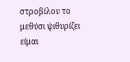στροβίλου το μεθύσι ψιθυρίζει είμαι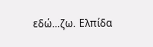εδώ…ζω. Ελπίδα